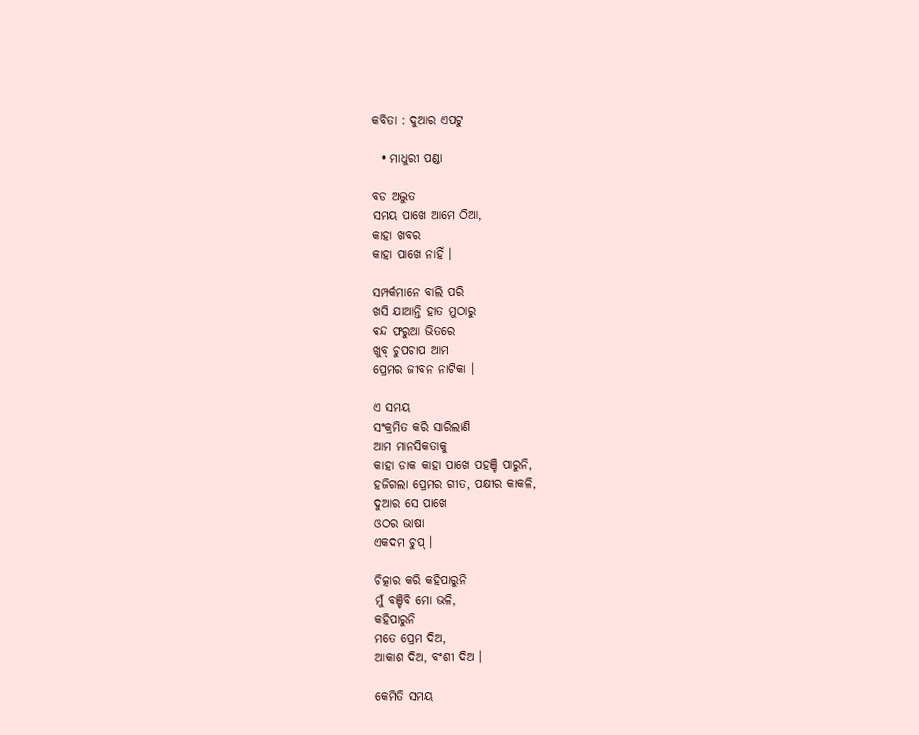କବିତା : ଦୁଆର ଏପଟୁ

  • ମାଧୁରୀ ପ‌ଣ୍ଡା

ବଡ ଅଦ୍ଭୁତ
ସମୟ ପାଖେ ଆମେ ଠିଆ,
କାହା ଖବର
କାହା ପାଖେ ନାହିଁ ।

ସମ୍ପର୍କମାନେ ବାଲି ପରି
ଖସି ଯାଆନ୍ତି ହାତ ମୁଠାରୁ
ଵନ୍ଦ ଫରୁଆ ଭିତରେ
ଖୁବ୍ ଚୁପଚାପ ଆମ
ପ୍ରେମର ଜୀବନ ନାଟିକା ।

ଏ ସମୟ
ସଂକ୍ରମିତ କରି ସାରିଲାଣି
ଆମ ମାନସିକତାକୁ
କାହା ଡାକ କାହା ପାଖେ ପହଞ୍ଚି ପାରୁନି,
ହଜିଗଲା ପ୍ରେମର ଗୀତ, ପକ୍ଷୀର କାକଳି,
ଦୁଆର ସେ ପାଖେ
ଓଠର ଭାଷା
ଏକଦମ ଚୁପ୍ ।

ଚିତ୍କାର କରି କହିପାରୁନି
ମୁଁ ବଞ୍ଚିବି ମୋ ଭଳି,
କହିପାରୁନି
ମତେ ପ୍ରେମ ଦିଅ,
ଆକାଶ ଦିଅ, ବଂଶୀ ଦିଅ ।

କେମିତି ସମୟ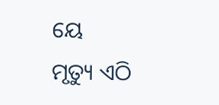ୟେ
ମୃତ୍ୟୁ ଏଠି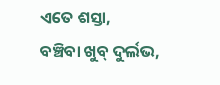ଏତେ ଶସ୍ତା,
ବଞ୍ଚିବା ଖୁବ୍ ଦୁର୍ଲଭ,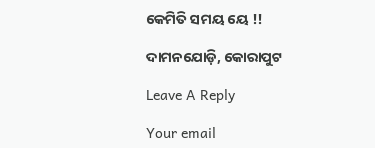କେମିତି ସମୟ ୟେ !!

ଦାମନଯୋଡ଼ି, କୋରାପୁଟ

Leave A Reply

Your email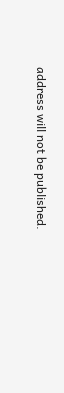address will not be published.